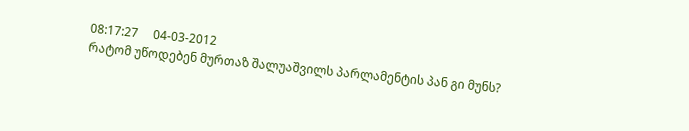08:17:27     04-03-2012
რატომ უწოდებენ მურთაზ შალუაშვილს პარლამენტის პან გი მუნს?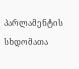პარლამენტის სხდომათა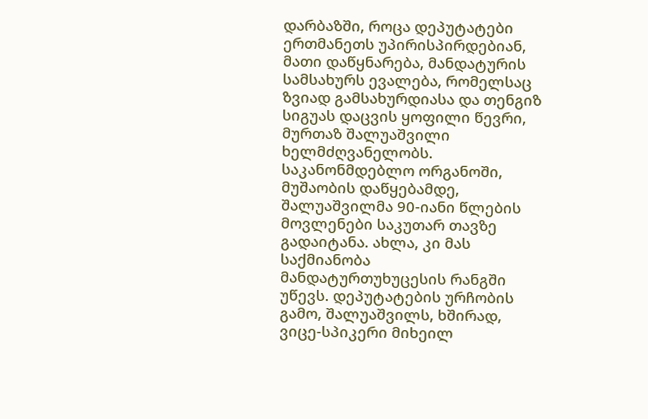დარბაზში, როცა დეპუტატები ერთმანეთს უპირისპირდებიან, მათი დაწყნარება, მანდატურის სამსახურს ევალება, რომელსაც ზვიად გამსახურდიასა და თენგიზ სიგუას დაცვის ყოფილი წევრი, მურთაზ შალუაშვილი ხელმძღვანელობს. საკანონმდებლო ორგანოში, მუშაობის დაწყებამდე, შალუაშვილმა 90-იანი წლების მოვლენები საკუთარ თავზე გადაიტანა. ახლა, კი მას საქმიანობა მანდატურთუხუცესის რანგში უწევს. დეპუტატების ურჩობის გამო, შალუაშვილს, ხშირად, ვიცე-სპიკერი მიხეილ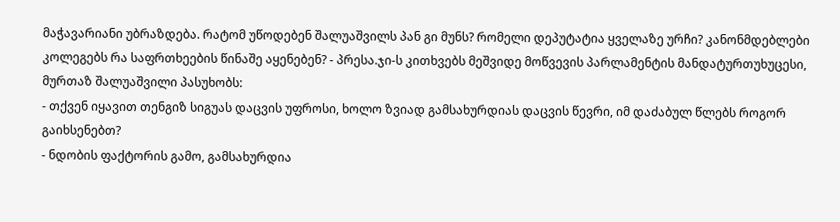მაჭავარიანი უბრაზდება. რატომ უწოდებენ შალუაშვილს პან გი მუნს? რომელი დეპუტატია ყველაზე ურჩი? კანონმდებლები კოლეგებს რა საფრთხეების წინაშე აყენებენ? - პრესა.ჯი-ს კითხვებს მეშვიდე მოწვევის პარლამენტის მანდატურთუხუცესი, მურთაზ შალუაშვილი პასუხობს:
- თქვენ იყავით თენგიზ სიგუას დაცვის უფროსი, ხოლო ზვიად გამსახურდიას დაცვის წევრი, იმ დაძაბულ წლებს როგორ გაიხსენებთ?
- ნდობის ფაქტორის გამო, გამსახურდია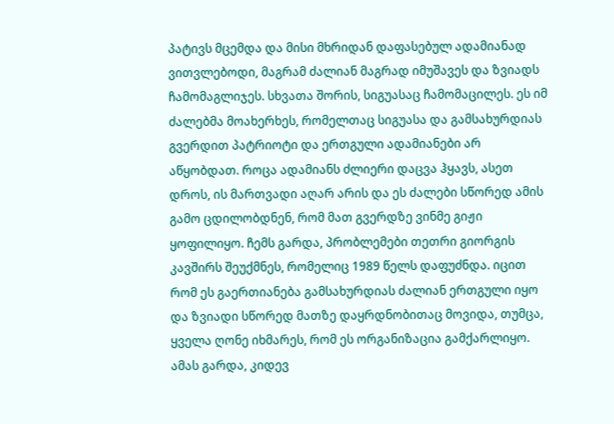პატივს მცემდა და მისი მხრიდან დაფასებულ ადამიანად ვითვლებოდი, მაგრამ ძალიან მაგრად იმუშავეს და ზვიადს ჩამომაგლიჯეს. სხვათა შორის, სიგუასაც ჩამომაცილეს. ეს იმ ძალებმა მოახერხეს, რომელთაც სიგუასა და გამსახურდიას გვერდით პატრიოტი და ერთგული ადამიანები არ აწყობდათ. როცა ადამიანს ძლიერი დაცვა ჰყავს, ასეთ დროს, ის მართვადი აღარ არის და ეს ძალები სწორედ ამის გამო ცდილობდნენ, რომ მათ გვერდზე ვინმე გიჟი ყოფილიყო. ჩემს გარდა, პრობლემები თეთრი გიორგის კავშირს შეუქმნეს, რომელიც 1989 წელს დაფუძნდა. იცით რომ ეს გაერთიანება გამსახურდიას ძალიან ერთგული იყო და ზვიადი სწორედ მათზე დაყრდნობითაც მოვიდა, თუმცა, ყველა ღონე იხმარეს, რომ ეს ორგანიზაცია გამქარლიყო. ამას გარდა, კიდევ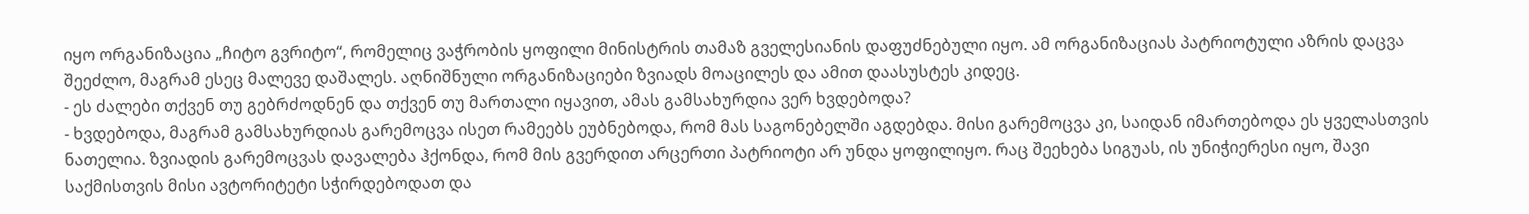იყო ორგანიზაცია „ჩიტო გვრიტო“, რომელიც ვაჭრობის ყოფილი მინისტრის თამაზ გველესიანის დაფუძნებული იყო. ამ ორგანიზაციას პატრიოტული აზრის დაცვა შეეძლო, მაგრამ ესეც მალევე დაშალეს. აღნიშნული ორგანიზაციები ზვიადს მოაცილეს და ამით დაასუსტეს კიდეც.
- ეს ძალები თქვენ თუ გებრძოდნენ და თქვენ თუ მართალი იყავით, ამას გამსახურდია ვერ ხვდებოდა?
- ხვდებოდა, მაგრამ გამსახურდიას გარემოცვა ისეთ რამეებს ეუბნებოდა, რომ მას საგონებელში აგდებდა. მისი გარემოცვა კი, საიდან იმართებოდა ეს ყველასთვის ნათელია. ზვიადის გარემოცვას დავალება ჰქონდა, რომ მის გვერდით არცერთი პატრიოტი არ უნდა ყოფილიყო. რაც შეეხება სიგუას, ის უნიჭიერესი იყო, შავი საქმისთვის მისი ავტორიტეტი სჭირდებოდათ და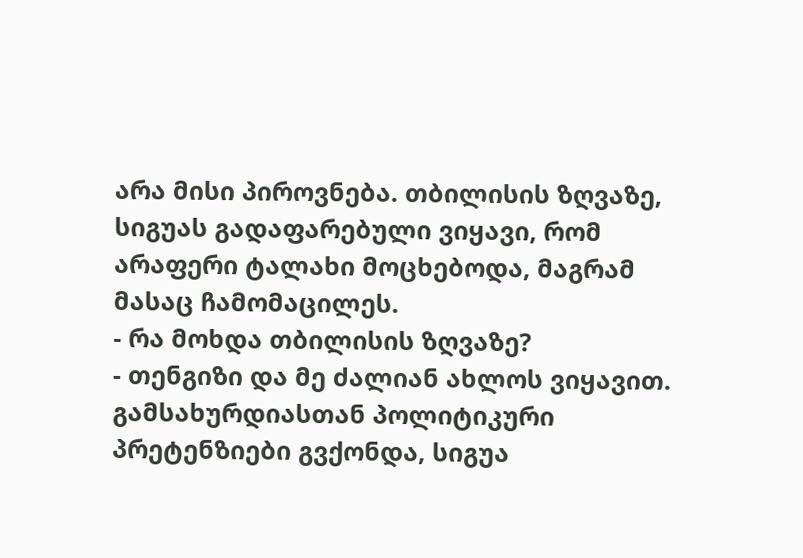არა მისი პიროვნება. თბილისის ზღვაზე, სიგუას გადაფარებული ვიყავი, რომ არაფერი ტალახი მოცხებოდა, მაგრამ მასაც ჩამომაცილეს.
- რა მოხდა თბილისის ზღვაზე?
- თენგიზი და მე ძალიან ახლოს ვიყავით. გამსახურდიასთან პოლიტიკური პრეტენზიები გვქონდა, სიგუა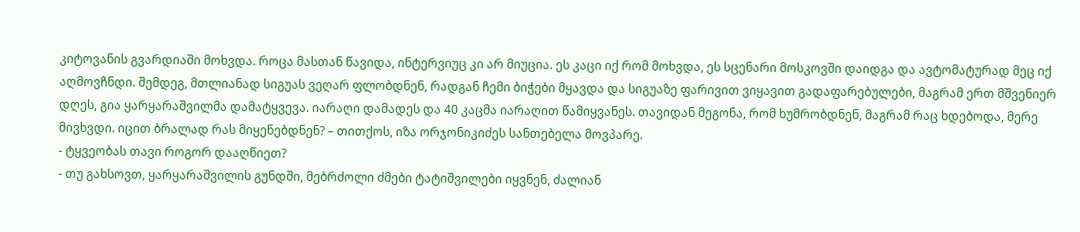კიტოვანის გვარდიაში მოხვდა. როცა მასთან წავიდა, ინტერვიუც კი არ მიუცია. ეს კაცი იქ რომ მოხვდა, ეს სცენარი მოსკოვში დაიდგა და ავტომატურად მეც იქ აღმოვჩნდი. შემდეგ, მთლიანად სიგუას ვეღარ ფლობდნენ, რადგან ჩემი ბიჭები მყავდა და სიგუაზე ფარივით ვიყავით გადაფარებულები, მაგრამ ერთ მშვენიერ დღეს, გია ყარყარაშვილმა დამატყვევა. იარაღი დამადეს და 40 კაცმა იარაღით წამიყვანეს. თავიდან მეგონა, რომ ხუმრობდნენ, მაგრამ რაც ხდებოდა, მერე მივხვდი. იცით ბრალად რას მიყენებდნენ? – თითქოს, იზა ორჯონიკიძეს სანთებელა მოვპარე.
- ტყვეობას თავი როგორ დააღწიეთ?
- თუ გახსოვთ, ყარყარაშვილის გუნდში, მებრძოლი ძმები ტატიშვილები იყვნენ, ძალიან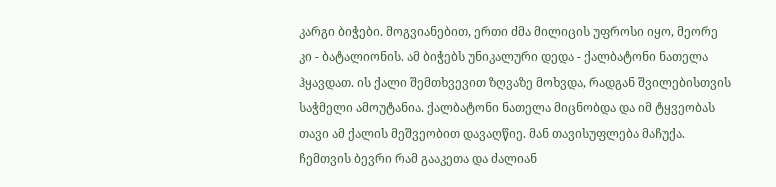კარგი ბიჭები. მოგვიანებით, ერთი ძმა მილიცის უფროსი იყო, მეორე კი - ბატალიონის. ამ ბიჭებს უნიკალური დედა - ქალბატონი ნათელა ჰყავდათ. ის ქალი შემთხვევით ზღვაზე მოხვდა, რადგან შვილებისთვის საჭმელი ამოუტანია. ქალბატონი ნათელა მიცნობდა და იმ ტყვეობას თავი ამ ქალის მეშვეობით დავაღწიე. მან თავისუფლება მაჩუქა. ჩემთვის ბევრი რამ გააკეთა და ძალიან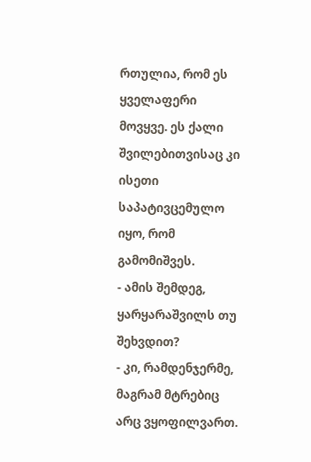რთულია, რომ ეს ყველაფერი მოვყვე. ეს ქალი შვილებითვისაც კი ისეთი საპატივცემულო იყო, რომ გამომიშვეს.
- ამის შემდეგ, ყარყარაშვილს თუ შეხვდით?
- კი, რამდენჯერმე, მაგრამ მტრებიც არც ვყოფილვართ.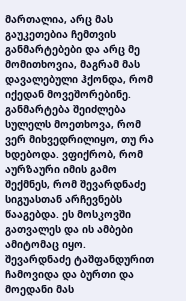მართალია, არც მას გაუკეთებია ჩემთვის განმარტებები და არც მე მომითხოვია, მაგრამ მას დავალებული ჰქონდა, რომ იქედან მოვეშორებინე. განმარტება შეიძლება სულელს მოეთხოვა, რომ ვერ მიხვედრილიყო, თუ რა ხდებოდა. ვფიქრობ, რომ აურზაური იმის გამო შექმნეს, რომ შევარდნაძე სიგუასთან არჩევნებს წააგებდა. ეს მოსკოვში გათვალეს და ის ამბები ამიტომაც იყო. შევარდნაძე ტაშფანდურით ჩამოვიდა და ბურთი და მოედანი მას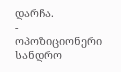დარჩა.
- ოპოზიციონერი სანდრო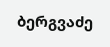ბერგვაძე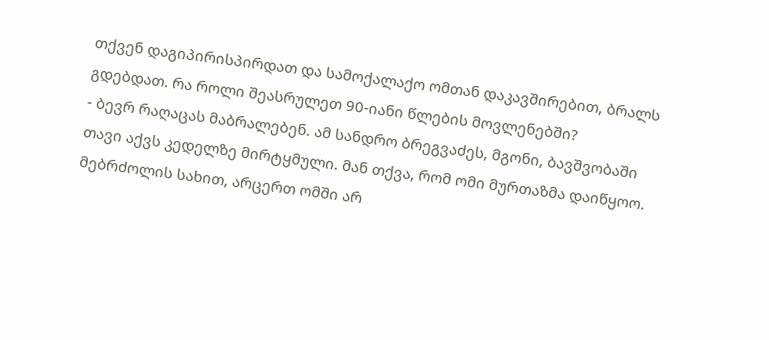თქვენ დაგიპირისპირდათ და სამოქალაქო ომთან დაკავშირებით, ბრალს გდებდათ. რა როლი შეასრულეთ 90-იანი წლების მოვლენებში?
- ბევრ რაღაცას მაბრალებენ. ამ სანდრო ბრეგვაძეს, მგონი, ბავშვობაში თავი აქვს კედელზე მირტყმული. მან თქვა, რომ ომი მურთაზმა დაიწყოო. მებრძოლის სახით, არცერთ ომში არ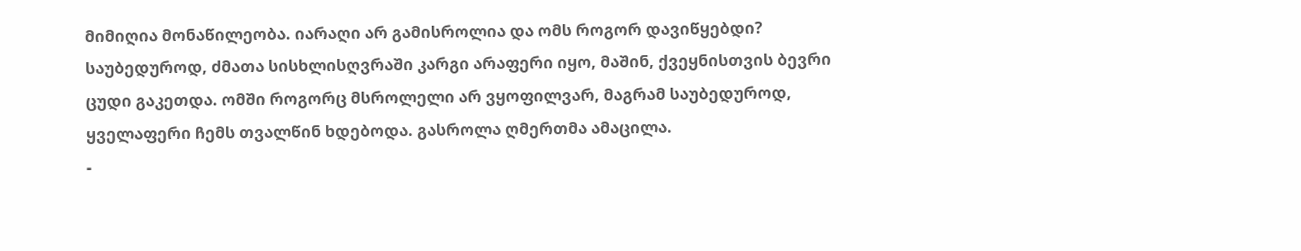მიმიღია მონაწილეობა. იარაღი არ გამისროლია და ომს როგორ დავიწყებდი? საუბედუროდ, ძმათა სისხლისღვრაში კარგი არაფერი იყო, მაშინ, ქვეყნისთვის ბევრი ცუდი გაკეთდა. ომში როგორც მსროლელი არ ვყოფილვარ, მაგრამ საუბედუროდ, ყველაფერი ჩემს თვალწინ ხდებოდა. გასროლა ღმერთმა ამაცილა.
-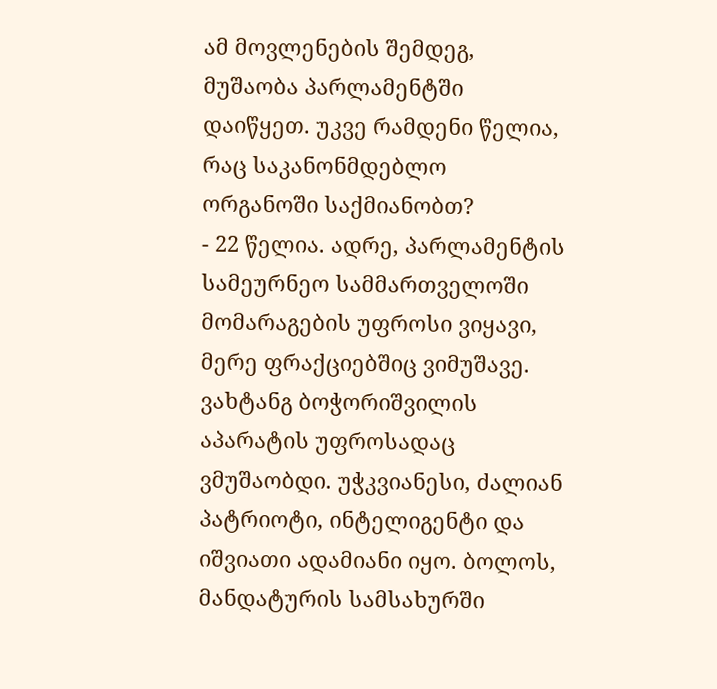ამ მოვლენების შემდეგ, მუშაობა პარლამენტში დაიწყეთ. უკვე რამდენი წელია, რაც საკანონმდებლო ორგანოში საქმიანობთ?
- 22 წელია. ადრე, პარლამენტის სამეურნეო სამმართველოში მომარაგების უფროსი ვიყავი, მერე ფრაქციებშიც ვიმუშავე. ვახტანგ ბოჭორიშვილის აპარატის უფროსადაც ვმუშაობდი. უჭკვიანესი, ძალიან პატრიოტი, ინტელიგენტი და იშვიათი ადამიანი იყო. ბოლოს, მანდატურის სამსახურში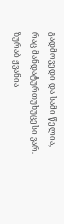გადმოვედი და სამი წელია, რაც მანდატურთუხუცესი ვარ. ზურაბ ჟვანია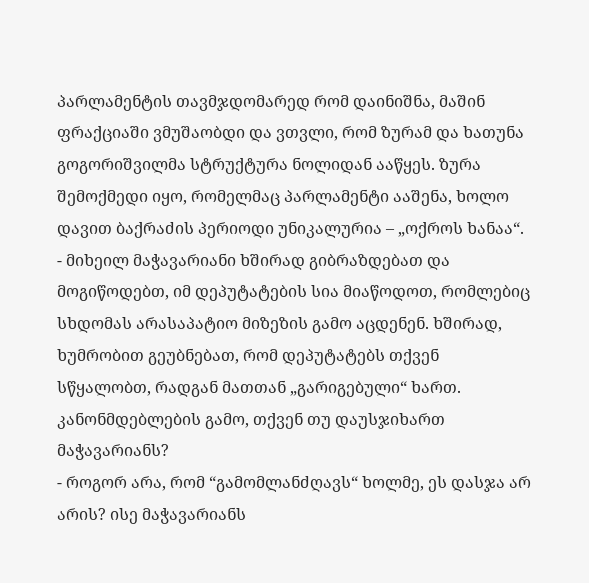პარლამენტის თავმჯდომარედ რომ დაინიშნა, მაშინ ფრაქციაში ვმუშაობდი და ვთვლი, რომ ზურამ და ხათუნა გოგორიშვილმა სტრუქტურა ნოლიდან ააწყეს. ზურა შემოქმედი იყო, რომელმაც პარლამენტი ააშენა, ხოლო დავით ბაქრაძის პერიოდი უნიკალურია – „ოქროს ხანაა“.
- მიხეილ მაჭავარიანი ხშირად გიბრაზდებათ და მოგიწოდებთ, იმ დეპუტატების სია მიაწოდოთ, რომლებიც სხდომას არასაპატიო მიზეზის გამო აცდენენ. ხშირად, ხუმრობით გეუბნებათ, რომ დეპუტატებს თქვენ სწყალობთ, რადგან მათთან „გარიგებული“ ხართ. კანონმდებლების გამო, თქვენ თუ დაუსჯიხართ მაჭავარიანს?
- როგორ არა, რომ “გამომლანძღავს“ ხოლმე, ეს დასჯა არ არის? ისე მაჭავარიანს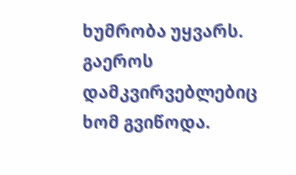ხუმრობა უყვარს. გაეროს დამკვირვებლებიც ხომ გვიწოდა.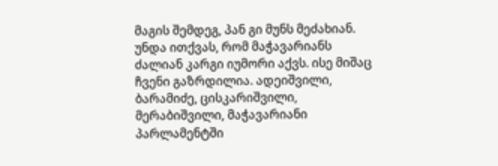მაგის შემდეგ, პან გი მუნს მეძახიან. უნდა ითქვას, რომ მაჭავარიანს ძალიან კარგი იუმორი აქვს. ისე მიშაც ჩვენი გაზრდილია. ადეიშვილი, ბარამიძე, ცისკარიშვილი, მერაბიშვილი, მაჭავარიანი პარლამენტში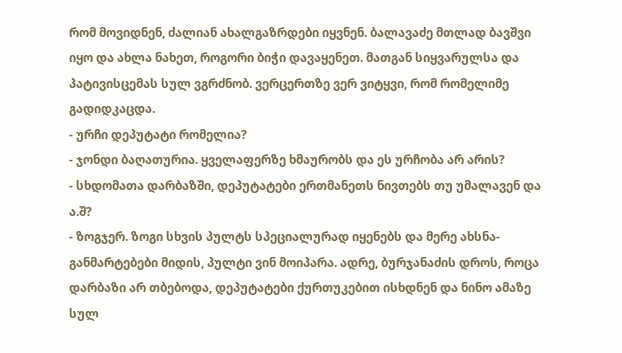რომ მოვიდნენ, ძალიან ახალგაზრდები იყვნენ. ბალავაძე მთლად ბავშვი იყო და ახლა ნახეთ, როგორი ბიჭი დავაყენეთ. მათგან სიყვარულსა და პატივისცემას სულ ვგრძნობ. ვერცერთზე ვერ ვიტყვი, რომ რომელიმე გადიდკაცდა.
- ურჩი დეპუტატი რომელია?
- ჯონდი ბაღათურია. ყველაფერზე ხმაურობს და ეს ურჩობა არ არის?
- სხდომათა დარბაზში, დეპუტატები ერთმანეთს ნივთებს თუ უმალავენ და ა.შ?
- ზოგჯერ. ზოგი სხვის პულტს სპეციალურად იყენებს და მერე ახსნა-განმარტებები მიდის, პულტი ვინ მოიპარა. ადრე, ბურჯანაძის დროს, როცა დარბაზი არ თბებოდა, დეპუტატები ქურთუკებით ისხდნენ და ნინო ამაზე სულ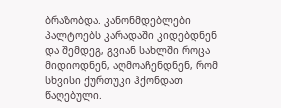ბრაზობდა. კანონმდებლები პალტოებს კარადაში კიდებდნენ და შემდეგ, გვიან სახლში როცა მიდიოდნენ, აღმოაჩენდნენ, რომ სხვისი ქურთუკი ჰქონდათ წაღებული.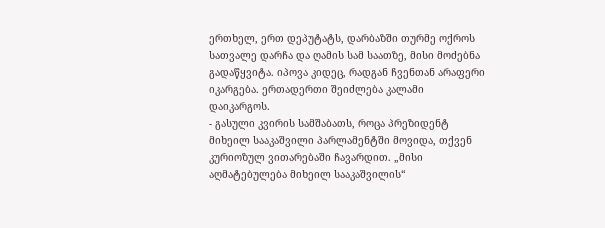ერთხელ, ერთ დეპუტატს, დარბაზში თურმე ოქროს სათვალე დარჩა და ღამის სამ საათზე, მისი მოძებნა გადაწყვიტა. იპოვა კიდეც, რადგან ჩვენთან არაფერი იკარგება. ერთადერთი შეიძლება კალამი დაიკარგოს.
- გასული კვირის სამშაბათს, როცა პრეზიდენტ მიხეილ სააკაშვილი პარლამენტში მოვიდა, თქვენ კურიოზულ ვითარებაში ჩავარდით. „მისი აღმატებულება მიხეილ სააკაშვილის“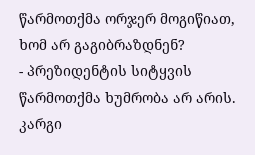წარმოთქმა ორჯერ მოგიწიათ, ხომ არ გაგიბრაზდნენ?
- პრეზიდენტის სიტყვის წარმოთქმა ხუმრობა არ არის. კარგი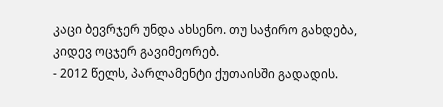კაცი ბევრჯერ უნდა ახსენო. თუ საჭირო გახდება, კიდევ ოცჯერ გავიმეორებ.
- 2012 წელს, პარლამენტი ქუთაისში გადადის.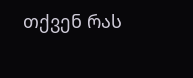თქვენ რას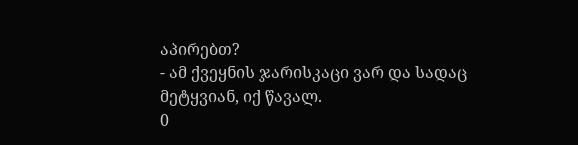აპირებთ?
- ამ ქვეყნის ჯარისკაცი ვარ და სადაც მეტყვიან, იქ წავალ.
0